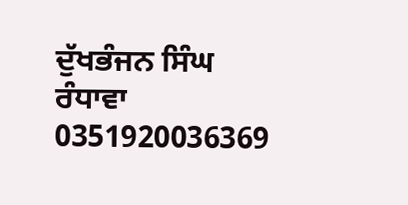ਦੁੱਖਭੰਜਨ ਸਿੰਘ ਰੰਧਾਵਾ
0351920036369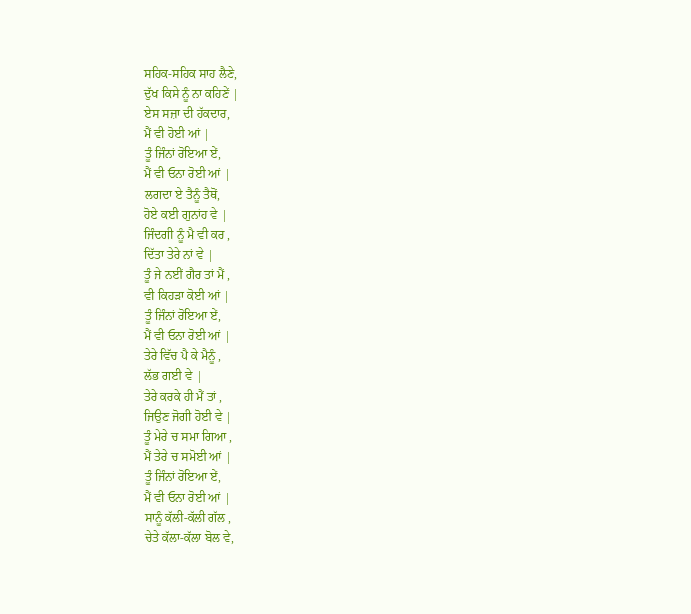ਸਹਿਕ-ਸਹਿਕ ਸਾਹ ਲੈਣੇ,
ਦੁੱਖ ਕਿਸੇ ਨੂੰ ਨਾ ਕਹਿਣੇਂ |
ਏਸ ਸਜ਼ਾ ਦੀ ਹੱਕਦਾਰ,
ਮੈਂ ਵੀ ਹੋਈ ਆਂ |
ਤੂੰ ਜਿੰਨਾਂ ਰੋਇਆ ਏਂ,
ਮੈਂ ਵੀ ਓਨਾ ਰੋਈ ਆਂ |
ਲਗਦਾ ਏ ਤੈਨੂੰ ਤੈਥੋਂ,
ਹੋਏ ਕਈ ਗੁਨਾਂਹ ਵੇ |
ਜਿੰਦਗੀ ਨੂੰ ਮੈ ਵੀ ਕਰ ,
ਦਿੱਤਾ ਤੇਰੇ ਨਾਂ ਵੇ |
ਤੂੰ ਜੇ ਨਈਂ ਗੈਰ ਤਾਂ ਮੈਂ ,
ਵੀ ਕਿਹੜਾ ਕੋਈ ਆਂ |
ਤੂੰ ਜਿੰਨਾਂ ਰੋਇਆ ਏਂ,
ਮੈਂ ਵੀ ਓਨਾ ਰੋਈ ਆਂ |
ਤੇਰੇ ਵਿੱਚ ਪੈ ਕੇ ਮੈਨੂੰ ,
ਲੱਭ ਗਈ ਵੇ |
ਤੇਰੇ ਕਰਕੇ ਹੀ ਮੈਂ ਤਾਂ ,
ਜਿਉਣ ਜੋਗੀ ਹੋਈ ਵੇ |
ਤੂੰ ਮੇਰੇ ਚ ਸਮਾ ਗਿਆ ,
ਮੈਂ ਤੇਰੇ ਚ ਸਮੋਈ ਆਂ |
ਤੂੰ ਜਿੰਨਾਂ ਰੋਇਆ ਏਂ,
ਮੈਂ ਵੀ ਓਨਾ ਰੋਈ ਆਂ |
ਸਾਨੂੰ ਕੱਲੀ-ਕੱਲੀ ਗੱਲ ,
ਚੇਤੇ ਕੱਲਾ-ਕੱਲਾ ਬੋਲ ਵੇ,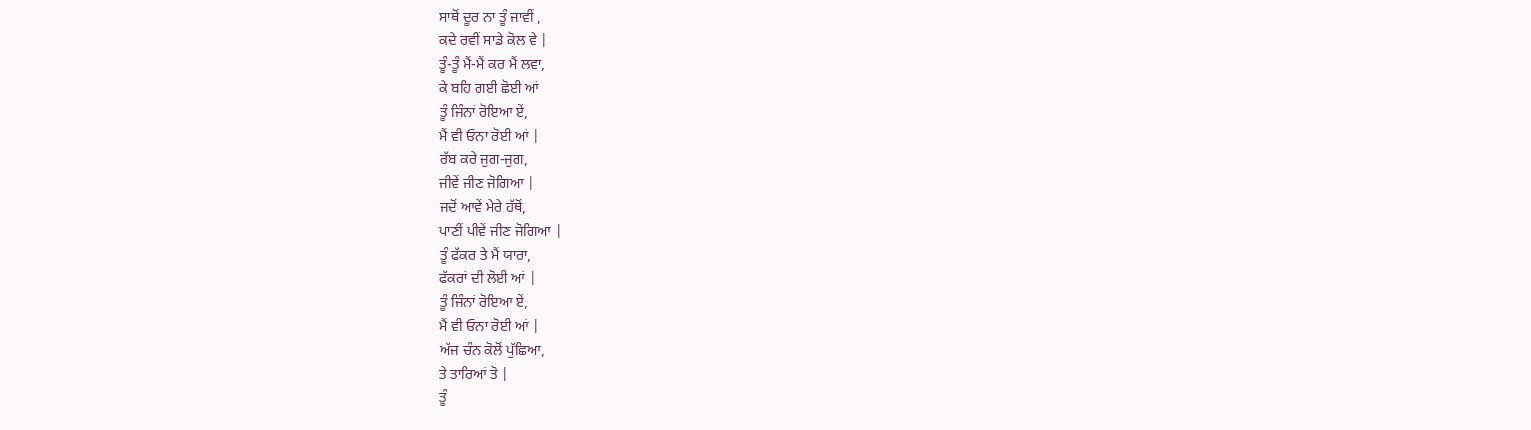ਸਾਥੋਂ ਦੂਰ ਨਾ ਤੂੰ ਜਾਵੀਂ ,
ਕਦੇ ਰਵੀਂ ਸਾਡੇ ਕੋਲ ਵੇ |
ਤੂੰ-ਤੂੰ ਮੈਂ-ਮੈਂ ਕਰ ਮੈਂ ਲਵਾ,
ਕੇ ਬਹਿ ਗਈ ਛੋਈ ਆਂ
ਤੂੰ ਜਿੰਨਾਂ ਰੋਇਆ ਏਂ,
ਮੈਂ ਵੀ ਓਨਾ ਰੋਈ ਆਂ |
ਰੱਬ ਕਰੇ ਜੁਗ-ਜੁਗ,
ਜੀਵੇਂ ਜੀਣ ਜੋਗਿਆ |
ਜਦੋਂ ਆਵੇਂ ਮੇਰੇ ਹੱਥੋਂ,
ਪਾਣੀਂ ਪੀਵੇਂ ਜੀਣ ਜੋਗਿਆ |
ਤੂੰ ਫੱਕਰ ਤੇ ਮੈਂ ਯਾਰਾ,
ਫੱਕਰਾਂ ਦੀ ਲੋਈ ਆਂ |
ਤੂੰ ਜਿੰਨਾਂ ਰੋਇਆ ਏਂ,
ਮੈਂ ਵੀ ਓਨਾ ਰੋਈ ਆਂ |
ਅੱਜ ਚੰਨ ਕੋਲੋਂ ਪੁੱਛਿਆ,
ਤੇ ਤਾਰਿਆਂ ਤੋ |
ਤੂੰ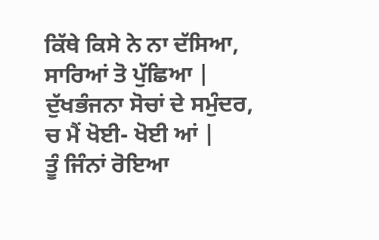ਕਿੱਥੇ ਕਿਸੇ ਨੇ ਨਾ ਦੱਸਿਆ,
ਸਾਰਿਆਂ ਤੋ ਪੁੱਛਿਆ |
ਦੁੱਖਭੰਜਨਾ ਸੋਚਾਂ ਦੇ ਸਮੁੰਦਰ,
ਚ ਮੈਂ ਖੋਈ- ਖੋਈ ਆਂ |
ਤੂੰ ਜਿੰਨਾਂ ਰੋਇਆ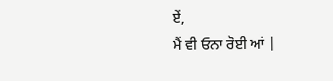ਏਂ,
ਮੈਂ ਵੀ ਓਨਾ ਰੋਈ ਆਂ |